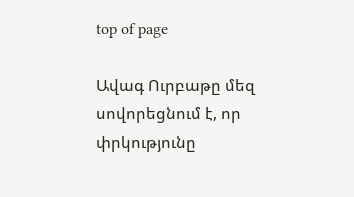top of page

Ավագ Ուրբաթը մեզ սովորեցնում է, որ փրկությունը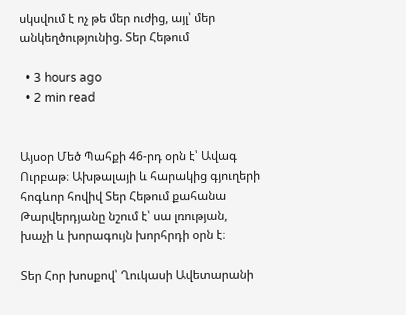սկսվում է ոչ թե մեր ուժից, այլ՝ մեր անկեղծությունից. Տեր Հեթում

  • 3 hours ago
  • 2 min read


Այսօր Մեծ Պահքի 46-րդ օրն է՝ Ավագ Ուրբաթ։ Ախթալայի և հարակից գյուղերի հոգևոր հովիվ Տեր Հեթում քահանա Թարվերդյանը նշում է՝ սա լռության, խաչի և խորագույն խորհրդի օրն է։

Տեր Հոր խոսքով՝ Ղուկասի Ավետարանի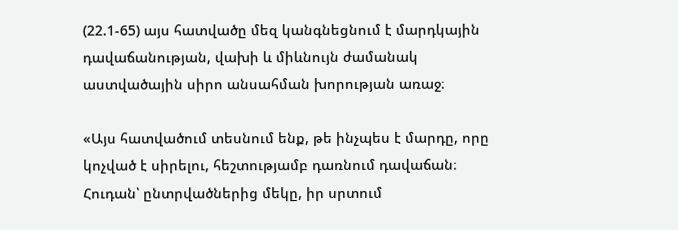(22.1-65) այս հատվածը մեզ կանգնեցնում է մարդկային դավաճանության, վախի և միևնույն ժամանակ աստվածային սիրո անսահման խորության առաջ։

«Այս հատվածում տեսնում ենք, թե ինչպես է մարդը, որը կոչված է սիրելու, հեշտությամբ դառնում դավաճան։ Հուդան՝ ընտրվածներից մեկը, իր սրտում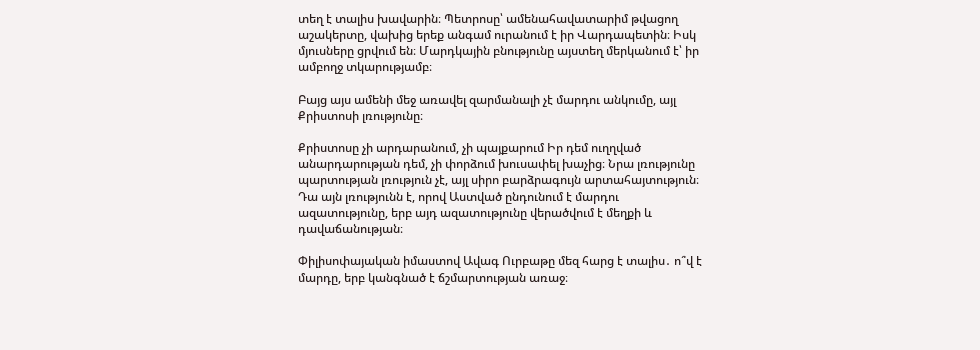տեղ է տալիս խավարին։ Պետրոսը՝ ամենահավատարիմ թվացող աշակերտը, վախից երեք անգամ ուրանում է իր Վարդապետին։ Իսկ մյուսները ցրվում են։ Մարդկային բնությունը այստեղ մերկանում է՝ իր ամբողջ տկարությամբ։

Բայց այս ամենի մեջ առավել զարմանալի չէ մարդու անկումը, այլ Քրիստոսի լռությունը։

Քրիստոսը չի արդարանում, չի պայքարում Իր դեմ ուղղված անարդարության դեմ, չի փորձում խուսափել խաչից։ Նրա լռությունը պարտության լռություն չէ, այլ սիրո բարձրագույն արտահայտություն։ Դա այն լռությունն է, որով Աստված ընդունում է մարդու ազատությունը, երբ այդ ազատությունը վերածվում է մեղքի և դավաճանության։

Փիլիսոփայական իմաստով Ավագ Ուրբաթը մեզ հարց է տալիս․ ո՞վ է մարդը, երբ կանգնած է ճշմարտության առաջ։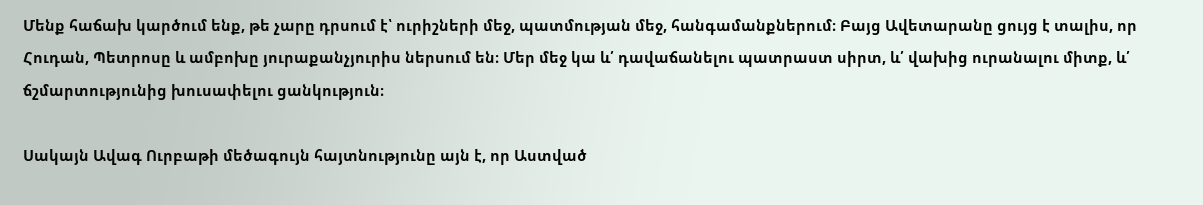Մենք հաճախ կարծում ենք, թե չարը դրսում է՝ ուրիշների մեջ, պատմության մեջ, հանգամանքներում։ Բայց Ավետարանը ցույց է տալիս, որ Հուդան, Պետրոսը և ամբոխը յուրաքանչյուրիս ներսում են։ Մեր մեջ կա և՛ դավաճանելու պատրաստ սիրտ, և՛ վախից ուրանալու միտք, և՛ ճշմարտությունից խուսափելու ցանկություն։

Սակայն Ավագ Ուրբաթի մեծագույն հայտնությունը այն է, որ Աստված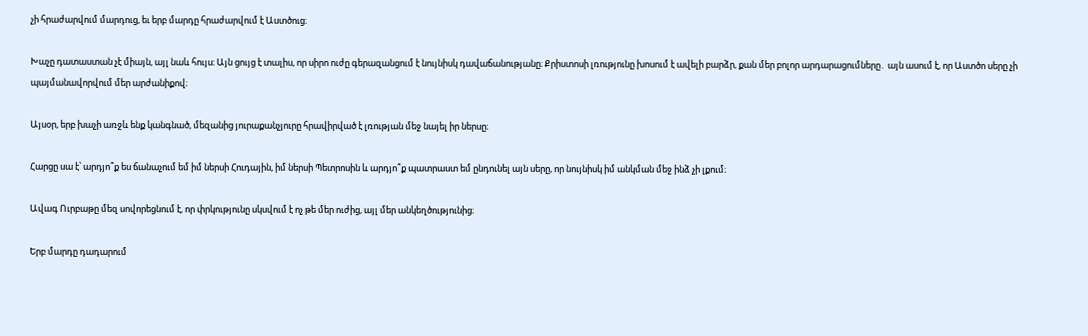չի հրաժարվում մարդուց, եւ երբ մարդը հրաժարվում է Աստծուց։

Խաչը դատաստան չէ միայն, այլ նաև հույս։ Այն ցույց է տալիս, որ սիրո ուժը գերազանցում է նույնիսկ դավաճանությանը։ Քրիստոսի լռությունը խոսում է ավելի բարձր, քան մեր բոլոր արդարացումները․ այն ասում է, որ Աստծո սերը չի պայմանավորվում մեր արժանիքով։

Այսօր, երբ խաչի առջև ենք կանգնած, մեզանից յուրաքանչյուրը հրավիրված է լռության մեջ նայել իր ներսը։

Հարցը սա է՝ արդյո՞ք ես ճանաչում եմ իմ ներսի Հուդային, իմ ներսի Պետրոսին և արդյո՞ք պատրաստ եմ ընդունել այն սերը, որ նույնիսկ իմ անկման մեջ ինձ չի լքում։

Ավագ Ուրբաթը մեզ սովորեցնում է, որ փրկությունը սկսվում է ոչ թե մեր ուժից, այլ մեր անկեղծությունից։

Երբ մարդը դադարում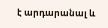է արդարանալ և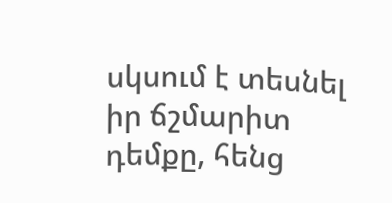սկսում է տեսնել իր ճշմարիտ դեմքը, հենց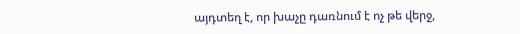այդտեղ է, որ խաչը դառնում է ոչ թե վերջ,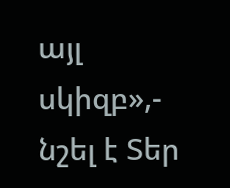այլ սկիզբ»,- նշել է Տեր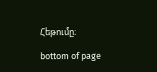Հեթումը։

bottom of page